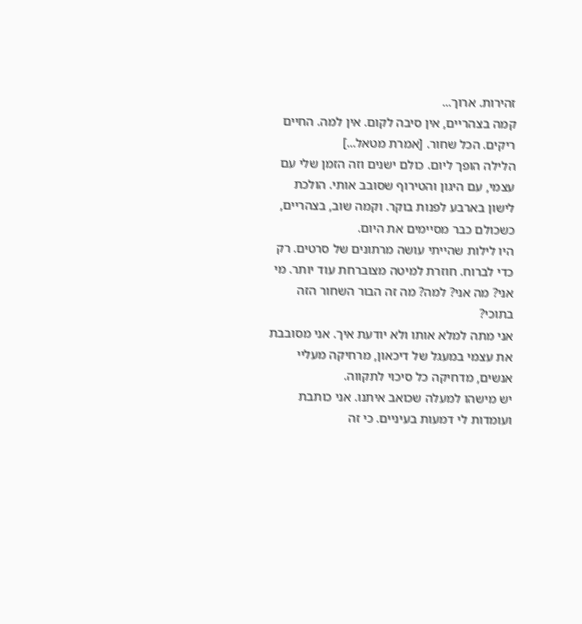זהירות. ארוך...
קמה בצהריים, אין סיבה לקום. אין למה. החיים ריקים. הכל שחור. [אמרת מטאל...]
הלילה הופך ליום. כולם ישנים וזה הזמן שלי עם עצמי, עם היגון והטירוף שסובב אותי. הולכת לישון בארבע לפנות בוקר. וקמה שוב, בצהריים, כשכולם כבר מסיימים את היום.
היו לילות שהייתי עושה מרתונים של סרטים. רק כדי לברוח. חוזרת למיטה מצוברחת עוד יותר. מי אני? מה אני? למה? מה זה הבור השחור הזה בתוכי?
אני מתה למלא אותו ולא יודעת איך. אני מסובבת את עצמי במעגל של דיכאון, מרחיקה מעליי אנשים, מדחיקה כל סיכוי לתקווה.
יש מישהו למעלה שכואב איתנו. אני כותבת ועומדות לי דמעות בעיניים. כי זה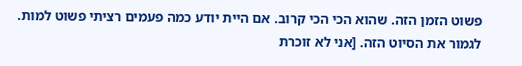פשוט הזמן הזה. שהוא הכי הכי קרוב. אם היית יודע כמה פעמים רציתי פשוט למות. לגמור את הסיוט הזה. [אני לא זוכרת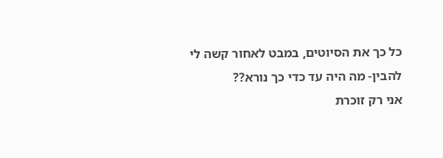כל כך את הסיוטים, במבט לאחור קשה לי להבין- מה היה עד כדי כך נורא??
אני רק זוכרת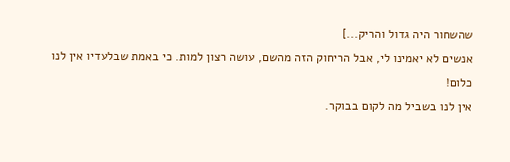שהשחור היה גדול והריק...]
אנשים לא יאמינו לי, אבל הריחוק הזה מהשם, עושה רצון למות. כי באמת שבלעדיו אין לנו כלום!
אין לנו בשביל מה לקום בבוקר.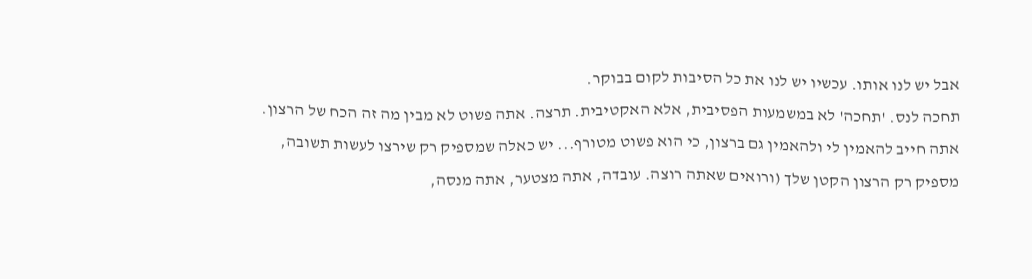אבל יש לנו אותו. עכשיו יש לנו את כל הסיבות לקום בבוקר.
תחכה לנס. 'תחכה' לא במשמעות הפסיבית, אלא האקטיבית. תרצה. אתה פשוט לא מבין מה זה הכח של הרצון. אתה חייב להאמין לי ולהאמין גם ברצון, כי הוא פשוט מטורף... יש כאלה שמספיק רק שירצו לעשות תשובה, מספיק רק הרצון הקטן שלך (ורואים שאתה רוצה. עובדה, אתה מצטער, אתה מנסה,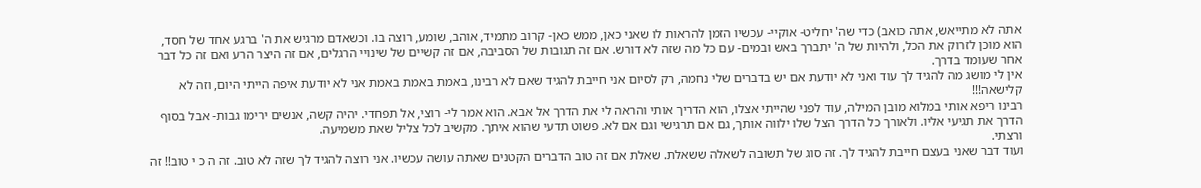אתה לא מתייאש, אתה כואב) כדי שה' יחליט- אוקיי- עכשיו הזמן להראות לו שאני כאן, ממש כאן- קרוב מתמיד, אוהב, שומע, רוצה בו. וכשאדם מרגיש את ה' ברגע אחד של חסד, הוא מוכן לזרוק את הכל, ולהיות של ה' יתברך באש ובמים- עם כל מה שזה לא דורש. אם זה תגובות של הסביבה, אם זה קשיים של שינויי הרגלים, אם זה היצר הרע ואם זה כל דבר אחר שעומד בדרך.
אין לי מושג מה להגיד לך עוד ואני לא יודעת אם יש בדברים שלי נחמה, רק לסיום אני חייבת להגיד שאם לא רבינו, באמת באמת באמת אני לא יודעת איפה הייתי היום, וזה לא קלישאה!!!
רבינו ריפא אותי במלוא מובן המילה, עוד לפני שהייתי אצלו, הוא הדריך אותי והראה לי את הדרך אל אבא. הוא אמר לי- רוצי, אל תפחדי. יהיה קשה, אנשים ירימו גבות- אבל בסוף הדרך את תגיעי אליו. ולאורך כל הדרך הצל שלו ילווה אותך, גם אם תרגישי וגם אם לא. פשוט תדעי שהוא איתך. מקשיב לכל צליל שאת משמיעה.
ורצתי.
ועוד דבר שאני בעצם חייבת להגיד לך. זה סוג של תשובה לשאלה ששאלת. שאלת אם זה טוב הדברים הקטנים שאתה עושה עכשיו. אני רוצה להגיד לך שזה לא טוב. זה ה כ י טוב!! זה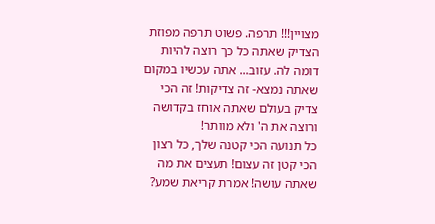מצויין!!! תרפה. פשוט תרפה מפוזת הצדיק שאתה כל כך רוצה להיות דומה לה. עזוב... אתה עכשיו במקום שאתה נמצא- זה צדיקות! זה הכי צדיק בעולם שאתה אוחז בקדושה ורוצה את ה' ולא מוותר!
כל תנועה הכי קטנה שלך, כל רצון הכי קטן זה עצום! תעצים את מה שאתה עושה! אמרת קריאת שמע?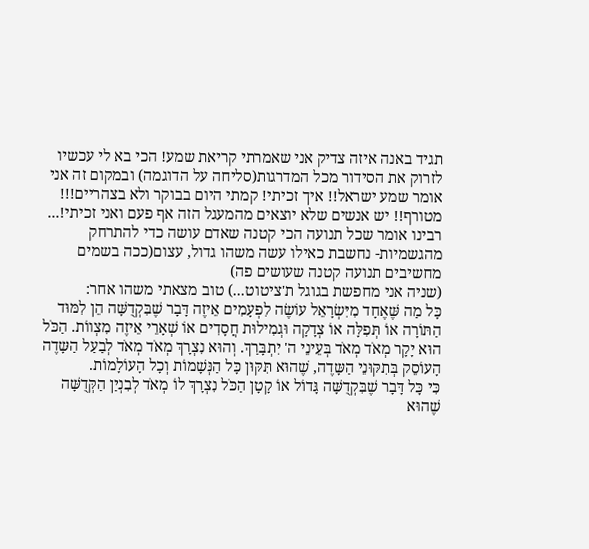תגיד באנה איזה צדיק אני שאמרתי קריאת שמע! הכי בא לי עכשיו לזרוק את הסידור מכל המדרגות(סליחה על הדוגמה) ובמקום זה אני אומר שמע ישראל!! איך זכיתי! קמתי היום בבוקר ולא בצהריים!!! מטורף!! יש אנשים שלא יוצאים מהמעגל הזה אף פעם ואני זכיתי!...
רבינו אומר שכל תנועה הכי קטנה שאדם עושה כדי להתרחק מהגשמיות- נחשבת כאילו עשה משהו גדול, עצום(ככה בשמים מחשיבים תנועה קטנה שעושים פה)
(שניה אני מחפשת בגוגל ת'ציטוט...) טוב מצאתי משהו אחר:
כָּל מַה שֶּׁאֶחָד מִיִּשְׂרָאֵל עוֹשֶׂה לִפְעָמִים אֵיזֶה דָּבָר שֶׁבִּקְדֻשָּׁה הֵן לִמּוּד הַתּוֹרָה אוֹ תְּפִלָּה אוֹ צְדָקָה וּגְמִילוּת חֲסָדִים אוֹ שְׁאָרֵי אֵיזֶה מִצְווֹת. הַכֹּל הוּא יָקָר מְאֹד מְאֹד בְּעֵינֵי ה' יִתְבָּרַךְ. וְהוּא נִצְרָךְ מְאֹד מְאֹד לְבַעַל הַשָּדֶה הָעוֹסֵק בְּתִקּוּנֵי הַשָּדֶה, שֶׁהוּא תִּקּוּן כָּל הַנְּשָׁמוֹת וְכָל הָעוֹלָמוֹת.
כִּי כָּל דָּבָר שֶׁבִּקְדֻשָּׁה גָּדוֹל אוֹ קָטָן הַכֹּל נִצְרָךְ לוֹ מְאֹד לְבִנְיַן הַקְּדֻשָּׁה שֶׁהוּא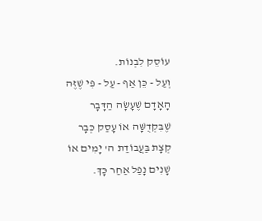עוֹסֵק לִבְנוֹת.
וְעַל - כֵּן אַף - עַל - פִּי שֶׁזֶּה הָאָדָם שֶׁעָשָׂה הַדָּבָר שֶׁבִּקְדֻשָּׁה אוֹ עָסַק כְּבָר קְצָת בַּעֲבוֹדַת ה' יָמִים אוֹ שָׁנִים נָפַל אַחַר כָּךְ.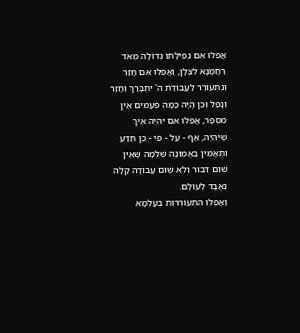אֲפִלּוּ אִם נְפִילָתוֹ גְּדוֹלָה מְאֹד רַחֲמָנָא לִצְלָן, וַאֲפִלּוּ אִם חָזַר וְנִתְעוֹרֵר לַעֲבוֹדַת ה' יִתְבָּרַךְ וְחָזַר וְנָפַל וְכֵן הָיָה כַּמָּה פְּעָמִים אֵין מִסְפָּר, אֲפִלּוּ אִם יִהְיֶה אֵיךְ שֶׁיִּהְיֶה, אַף - עַל - פִּי - כֵן תֵּדַע וְתַאֲמִין בֶּאֱמוּנָה שְׁלֵמָה שֶׁאֵין שׁוּם דִּבּוּר וְלֹא שׁוּם עֲבוֹדָה קַלָּה נֶאֱבָד לְעוֹלָם.
וַאֲפִלּוּ הִתְעוֹרְרוּת בְּעָלְמָא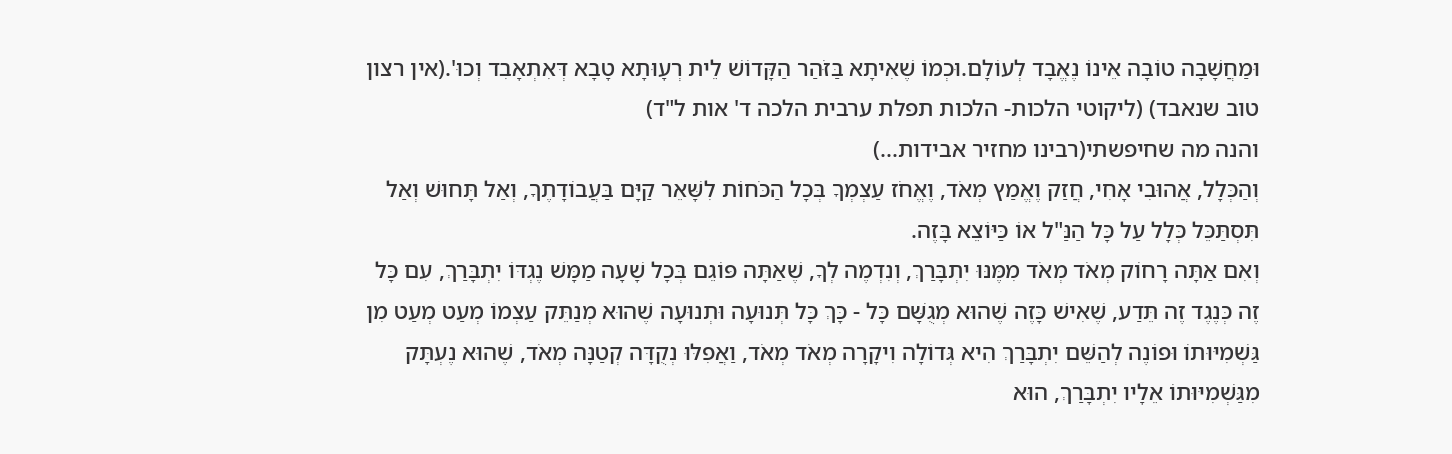וּמַחֲשָׁבָה טוֹבָה אֵינוֹ נֶאֱבָד לְעוֹלָם.וּכְמוֹ שֶׁאִיתָא בַּזֹּהַר הַקָּדוֹשׁ לֵית רְעָוּתָא טָבָא דְּאִתְאָבִד וְכוּ'.(אין רצון טוב שנאבד) (ליקוטי הלכות- הלכות תפלת ערבית הלכה ד' אות ל"ד)
והנה מה שחיפשתי(רבינו מחזיר אבידות...)
וְהַכְּלָל, אֲהוּבִי אָחִי, חֲזַק וֶאֱמַץ מְאֹד, וֶאֱחֹז עַצְמְךָ בְּכָל הַכֹּחוֹת לִשָּׁאֵר קַיָּם בַּעֲבוֹדָתֶךָ, וְאַל תָּחוּשׁ וְאַל תִּסְתַּכֵּל כְּלָל עַל כָּל הַנַּ"ל אוֹ כַּיּוֹצֵא בָּזֶה.
וְאִם אַתָּה רָחוֹק מְאֹד מְאֹד מִמֶּנּוּ יִתְבָּרַךְ, וְנִדְמֶה לְךָ, שֶׁאַתָּה פּוֹגֵם בְּכָל שָׁעָה מַמָּשׁ נֶגְדּוֹ יִתְבָּרַךְ, עִם כָּל זֶה כְּנֶגֶד זֶה תֵּדַע, שֶׁאִישׁ כָּזֶה שֶׁהוּא מְגֻשָּׁם כָּל - כָּךְ כָּל תְּנוּעָה וּתְנוּעָה שֶׁהוּא מְנַתֵּק עַצְמוֹ מְעַט מְעַט מִן גַּשְׁמִיּוּתוֹ וּפוֹנֶה לְהַשֵּׁם יִתְבָּרַךְ הִיא גְּדוֹלָה וִיקָרָה מְאֹד מְאֹד, וַאֲפִלּוּ נְקֻדָּה קְטַנָּה מְאֹד, שֶׁהוּא נֶעְתָּק מִגַּשְׁמִיּוּתוֹ אֵלָיו יִתְבָּרַךְ, הוּא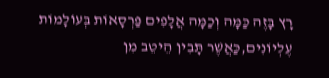רָץ בָּזֶה כַּמָּה וְכַמָּה אֲלָפִים פַּרְסָאוֹת בְּעוֹלָמוֹת עֶלְיוֹנִים,כַּאֲשֶׁר תָּבִין הֵיטֵב מִן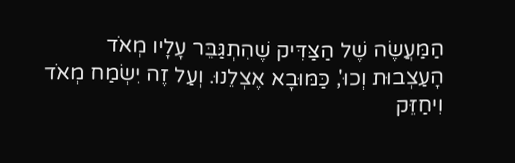הַמַּעֲשֶׂה שֶׁל הַצַּדִּיק שֶׁהִתְגַּבֵּר עָלָיו מְאֹד הָעַצְבוּת וְכוּ', כַּמּוּבָא אֶצְלֵנוּ. וְעַל זֶה יִשְׂמַח מְאֹד וִיחַזֵּק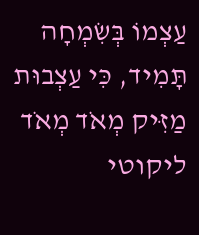עַצְמוֹ בְּשִׂמְחָה תָּמִיד, כִּי עַצְבוּת מַזִּיק מְאֹד מְאֹד
ליקוטי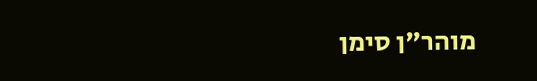מוהר"ן סימן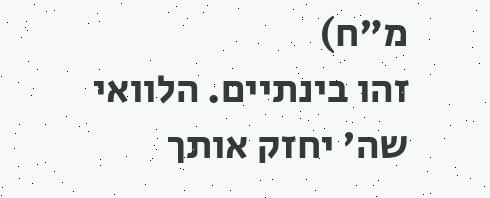מ"ח)
זהו בינתיים. הלוואי שה' יחזק אותך